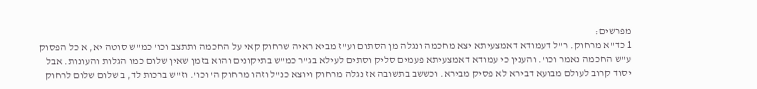מפרשים:
1 כד"א מרחוק. ר"ל דעמודא דאמצעיתא יצא מחכמה ונגלה מן הסתום וע"ז מביא ראיה שרחוק קאי על החכמה ותתצב וכו' כמ"ש סוטה יא, א כל הפסוק ע"ש החכמה נאמר וכו'. והענין כי עמודא דאמצעיתא פעמים סליק וסתים לעילא בג"ר כמ"ש בתיקונים והוא בזמן שאין שלום כמו הגלות והעונות. אבל יסוד קרוב לעולם מבועא דבירא לא פסיק מבירא. וכששב בתשובה אז נגלה מרחוק ויוצא כנ"ל וזהו מרחוק ה' וכו'. וז"ש ברכות לד, ב שלום שלום לרחוק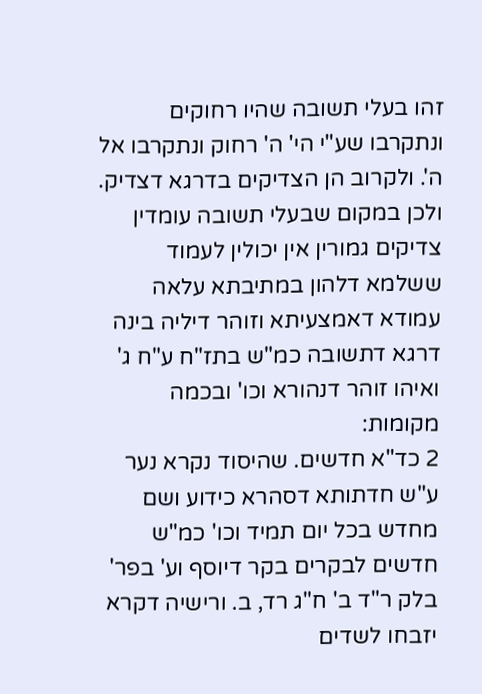זהו בעלי תשובה שהיו רחוקים ונתקרבו שע"י הי' ה' רחוק ונתקרבו אל ה'. ולקרוב הן הצדיקים בדרגא דצדיק. ולכן במקום שבעלי תשובה עומדין צדיקים גמורין אין יכולין לעמוד ששלמא דלהון במתיבתא עלאה עמודא דאמצעיתא וזוהר דיליה בינה דרגא דתשובה כמ"ש בתז"ח ע"ח ג' ואיהו זוהר דנהורא וכו' ובכמה מקומות:
2 כד"א חדשים. שהיסוד נקרא נער ע"ש חדתותא דסהרא כידוע ושם מחדש בכל יום תמיד וכו' כמ"ש חדשים לבקרים בקר דיוסף וע' בפר' בלק ר"ד ב' ח"ג רד, ב. ורישיה דקרא יזבחו לשדים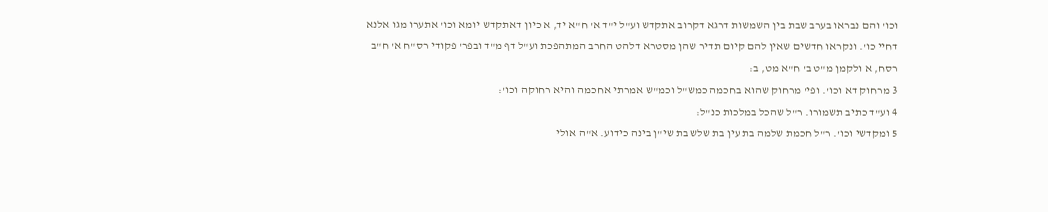וכו' והם נבראו בערב שבת בין השמשות דרגא דקרוב אתקדש וע"ל י"ד א' ח"א יד, א כיון דאתקדש יומא וכו' אתערו מגו אלנא דחיי כו'. ונקראו חדשים שאין להם קיום תדיר שהן מסטרא דלהט החרב המתהפכת וע"ל דף מ"ד ובפר' פקודי רס"ח א' ח"ב רסח, א ולקמן מ"ט ב' ח"א מט, ב:
3 מרחוק דא וכו'. ופי' מרחוק שהוא בחכמה כמש"ל וכמ"ש אמרתי אחכמה והיא רחוקה וכו':
4 וע"ד כתיב תשמורו. ר"ל שהכל במלכות כנ"ל:
5 ומקדשי וכו'. ר"ל חכמת שלמה בת עין בת שלש בת שי"ן בינה כידוע. א"ה אולי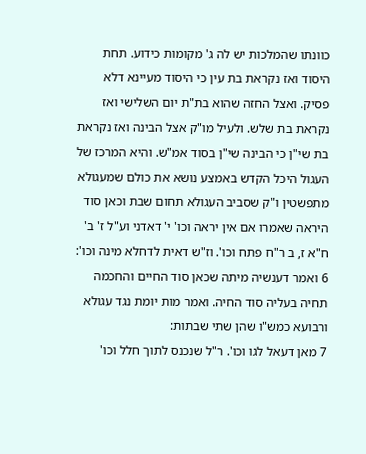כוונתו שהמלכות יש לה ג' מקומות כידוע. תחת היסוד ואז נקראת בת עין כי היסוד מעיינא דלא פסיק. ואצל החזה שהוא בת"ת יום השלישי ואז נקראת בת שלש. ולעיל מו"ק אצל הבינה ואז נקראת בת שי"ן כי הבינה שי"ן בסוד אמ"ש. והיא המרכז של העגול היכל הקדש באמצע נושא את כולם שמעגולא מתפשטין ו"ק שסביב העגולא תחום שבת וכאן סוד היראה שאמרו אם אין יראה וכו' י' דאדני וע"ל ז' ב' ח"א ז, ב ר"ח פתח וכו'. וז"ש דאית לדחלא מינה וכו':
6 ואמר דענשיה מיתה שכאן סוד החיים והחכמה תחיה בעליה סוד החיה. ואמר מות יומת נגד עגולא ורבועא כמש"ו שהן שתי שבתות:
7 מאן דעאל לגו וכו'. ר"ל שנכנס לתוך חלל וכו'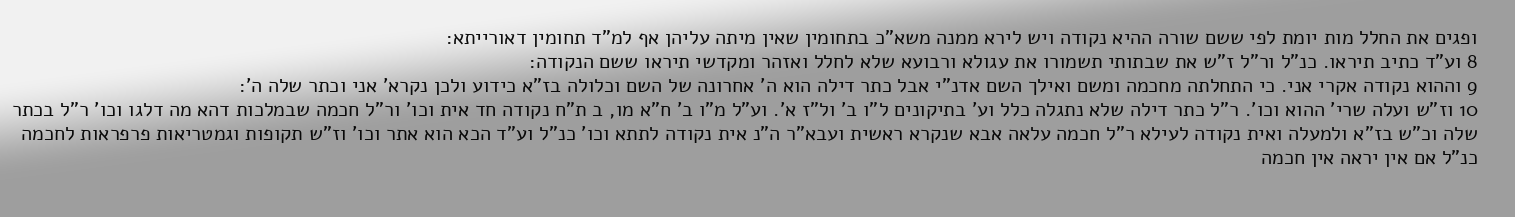ופגים את החלל מות יומת לפי ששם שורה ההיא נקודה ויש לירא ממנה משא"כ בתחומין שאין מיתה עליהן אף למ"ד תחומין דאורייתא:
8 וע"ד כתיב תיראו. כנ"ל ור"ל ז"ש את שבתותי תשמורו את עגולא ורבועא שלא לחלל ואזהר ומקדשי תיראו ששם הנקודה:
9 וההוא נקודה אקרי אני. כי התחלתה מחכמה ומשם ואילך השם אדנ"י אבל כתר דילה הוא ה' אחרונה של השם וכלולה בז"א כידוע ולכן נקרא' אני וכתר שלה ה':
10 וז"ש ועלה שרי' ההוא וכו'. ר"ל כתר דילה שלא נתגלה כלל וע' בתיקונים ל"ו ב' ול"ז א'. וע"ל מ"ו ב' ח"א מו, ב ת"ח נקודה חד אית וכו' ור"ל חכמה שבמלכות דהא מה דלגו וכו' ר"ל בכתר שלה וכ"ש בז"א ולמעלה ואית נקודה לעילא ר"ל חכמה עלאה אבא שנקרא ראשית ועבא"ר ה"נ אית נקודה לתתא וכו' כנ"ל וע"ד הכא הוא אתר וכו' וז"ש תקופות וגמטריאות פרפראות לחכמה כנ"ל אם אין יראה אין חכמה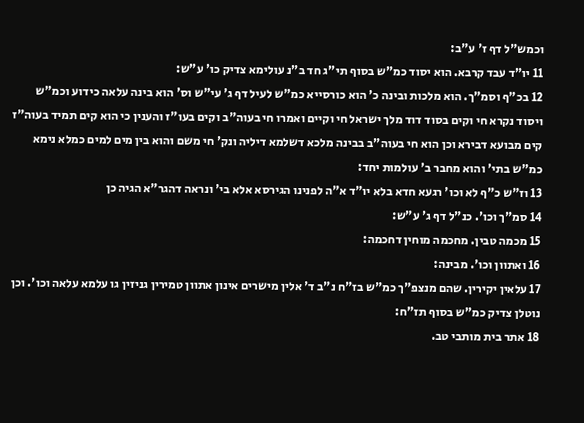וכמש"ל דף ז' ע"ב:
11 יו"ד עבד קרבא. הוא יסוד כמ"ש בסוף תי"ג חד ב"נ עולימא צדיק כו' ע"ש:
12 בכ"ף וסמ"ך. הוא מלכות ובינה כ' הוא כורסייא כמ"ש לעיל דף ג' עי"ש וס' הוא בינה עלאה כידוע וכמ"ש ויסוד נקרא חי וקים בסוד דוד מלך ישראל חי וקיים ואמרו חי בעוה"ב וקים בעו"ז והענין כי הוא קים תמיד בעוה"ז קים מבועא דבירא וכן הוא חי בעוה"ב בבינה מלכא דשלמא דיליה ונק' חי משם והוא בין מים למים כמלא נימא כמ"ש בתי' והוא מחבר ב' עולמות יחד:
13 וז"ש כ"ף לא וכו' רגעא חדא בלא יו"ד א"ה לפנינו הגירסא אלא בי' ונראה דהגר"א הגיה כן
14 סמ"ך וכו'. כנ"ל דף ג' ע"ש:
15 מכמה טבין. מחכמה מוחין דחכמה:
16 ואתוון וכו'. מבינה:
17 עלאין יקירין. שהם מנצפ"ך כמ"ש בז"ח נ"ב ד' אלין מישרים אינון אתוון טמירין גניזין גו עלמא עלאה וכו'. וכן נוטלן צדיק כמ"ש בסוף תז"ח:
18 אתר בית מותבי טב.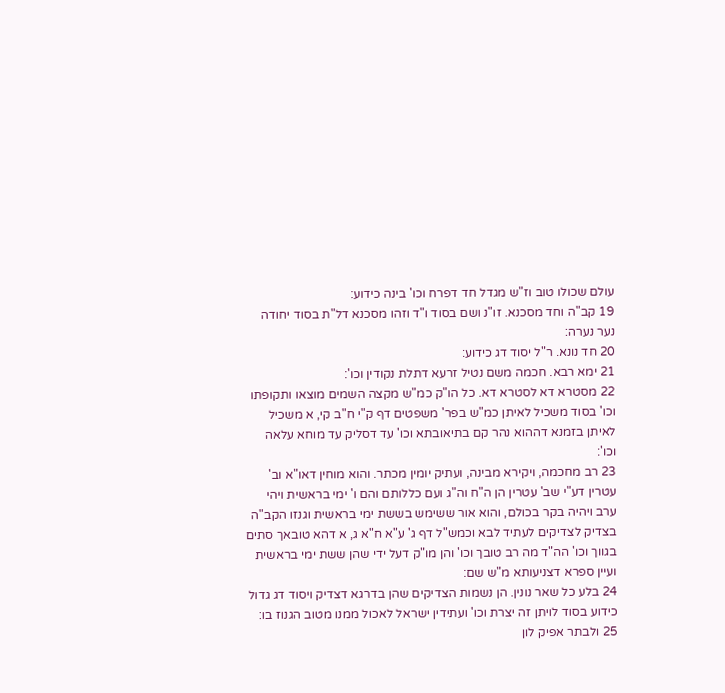עולם שכולו טוב וז"ש מגדל חד דפרח וכו' בינה כידוע:
19 קב"ה וחד מסכנא. זו"נ ושם בסוד ו"ד וזהו מסכנא דל"ת בסוד יחודה נער נערה:
20 חד נונא. ר"ל יסוד דג כידוע:
21 ימא רבא. חכמה משם נטיל זרעא דתלת נקודין וכו':
22 מסטרא דא לסטרא דא. כל הו"ק כמ"ש מקצה השמים מוצאו ותקופתו וכו' בסוד משכיל לאיתן כמ"ש בפר' משפטים דף ק"י ח"ב קי, א משכיל לאיתן בזמנא דההוא נהר קם בתיאובתא וכו' עד דסליק עד מוחא עלאה וכו':
23 רב מחכמה, ויקירא מבינה, ועתיק יומין מכתר. והוא מוחין דאו"א וב' עטרין דע"י שב' עטרין הן ה"ח וה"ג ועם כללותם והם ו' ימי בראשית ויהי ערב ויהיה בקר בכולם, והוא אור ששימש בששת ימי בראשית וגנזו הקב"ה בצדיק לצדיקים לעתיד לבא וכמש"ל דף ג' ע"א ח"א ג, א דהא טובאך סתים בגווך וכו' הה"ד מה רב טובך וכו' והן מו"ק דעל ידי שהן ששת ימי בראשית ועיין ספרא דצניעותא מ"ש שם:
24 בלע כל שאר נונין. הן נשמות הצדיקים שהן בדרגא דצדיק ויסוד דג גדול כידוע בסוד לויתן זה יצרת וכו' ועתידין ישראל לאכול ממנו מטוב הגנוז בו:
25 ולבתר אפיק לון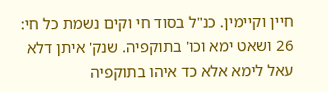חיין וקיימין. כנ"ל בסוד חי וקים נשמת כל חי:
26 ושאט ימא וכו' בתוקפיה. שנק' איתן דלא עאל לימא אלא כד איהו בתוקפיה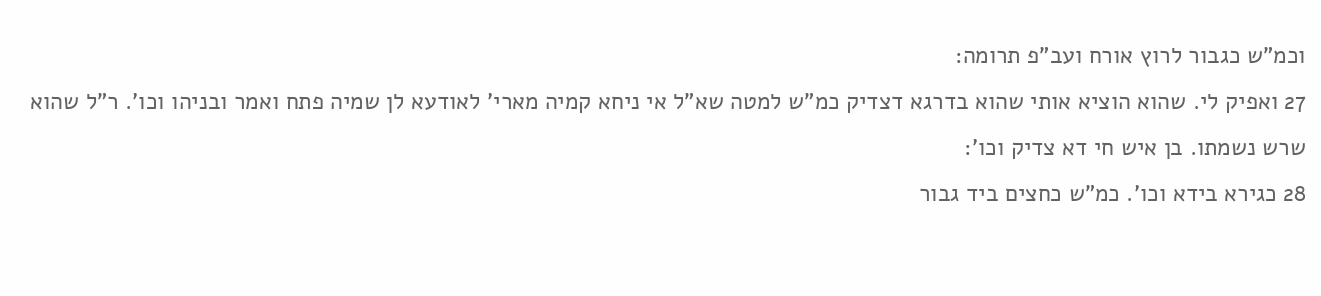וכמ"ש כגבור לרוץ אורח ועב"פ תרומה:
27 ואפיק לי. שהוא הוציא אותי שהוא בדרגא דצדיק כמ"ש למטה שא"ל אי ניחא קמיה מארי' לאודעא לן שמיה פתח ואמר ובניהו וכו'. ר"ל שהוא שרש נשמתו. בן איש חי דא צדיק וכו':
28 כגירא בידא וכו'. כמ"ש כחצים ביד גבור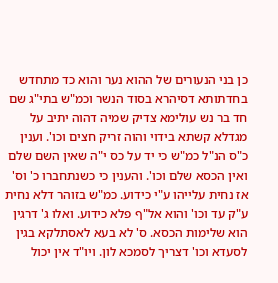כן בני הנעורים של ההוא נער והוא כד מתחדש בחדתותא דסיהרא בסוד הנשר וכמ"ש בתי"ג שם חד בר נש עולימא צדיק שמיה דהוה יתיב על מגדלא קשתא בידוי והוה זריק חצים וכו'. וענין כ"ס הנ"ל כמ"ש כי יד על כס י"ה שאין השם שלם ואין הכסא שלם וכו'. והענין כי כשנתחברו כ' וס' אז נחית עלייהו ע"י כידוע. כמ"ש בזוהר דלא נחית ע"ק עד וכו' והוא אל"ף פלא כידוע. ואלו ג' דרגין הוא שלימות הכסא. ס' לא בעא לאסתלקא בגין לסעדא וכו' דצריך לסמכא לון. ויו"ד אין יכול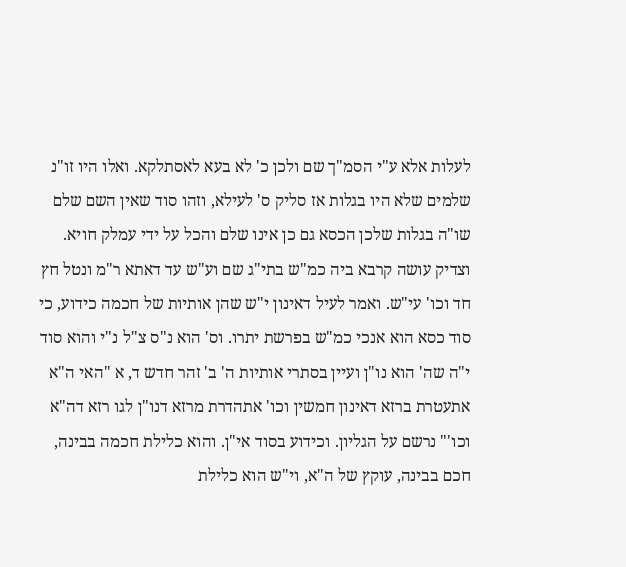לעלות אלא ע"י הסמ"ך שם ולכן כ' לא בעא לאסתלקא. ואלו היו זו"נ שלמים שלא היו בגלות אז סליק ס' לעילא, וזהו סוד שאין השם שלם שו"ה בגלות שלכן הכסא גם כן אינו שלם והכל על ידי עמלק חויא. וצדיק עושה קרבא ביה כמ"ש בתי"ג שם וע"ש עד דאתא ר"מ ונטל חץ חד וכו' עי"ש. ואמר לעיל דאינון י"ש שהן אותיות של חכמה כידוע, כי סוד כסא הוא אנכי כמ"ש בפרשת יתרו. וס' הוא נ"ס צ"ל נ"י והוא סוד י"ה שה' הוא נו"ן ועיין בסתרי אותיות ה' ב' זהר חדש ד, א "האי ה"א אתעטרת ברזא דאינון חמשין וכו' אתהדרת מרזא דנו"ן לגו רזא דה"א וכו'" נרשם על הגליון. וכידוע בסוד אי"ן. והוא כלילת חכמה בבינה, חכם בבינה, עוקץ של ה"א, וי"ש הוא כלילת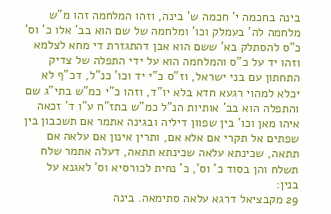בינה בחכמה י' חכמה ש' בינה, וזהו המלחמה זהו מ"ש מלחמה לה' בעמלק וכו' ומלחמה של שם הוא בב' אלו כ' וס' כ"ס להסתלק בא' ששם הוא אבן דהתגזרת די מחא לצלמא וזהו יד על כ"ס והמלחמה הוא על ידי התפלה של צדיק התחתון עם בני ישראל, וז"ס כ"י יד וכו' כנ"ל, דכ"ף לא יכלא למהוי רגעא חדא בלא יו"ד, וזהו כ"י כמ"ש בתי"ג שם והתפלה הוא בב' אותיות הנ"ל כמ"ש בתז"ח ע"ו ד' זכאה איהו מאן וכו' בין שפוון דיליה ובגינה אתמר אם תשכבון בין שפתים אל תקרי אם אלא אם, ותרין אינון אם עלאה אם תתאה, שכינתא עלאה שכינתא תתאה, דעלה אתמר שלח תשלח והן בסוד כ' וס', כ' נחית לכורסיא וס' לאגנא על בנין:
29 מקבציאל דרגא עלאה סתימאה. בינה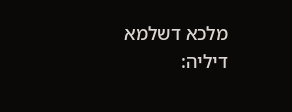מלכא דשלמא דיליה: